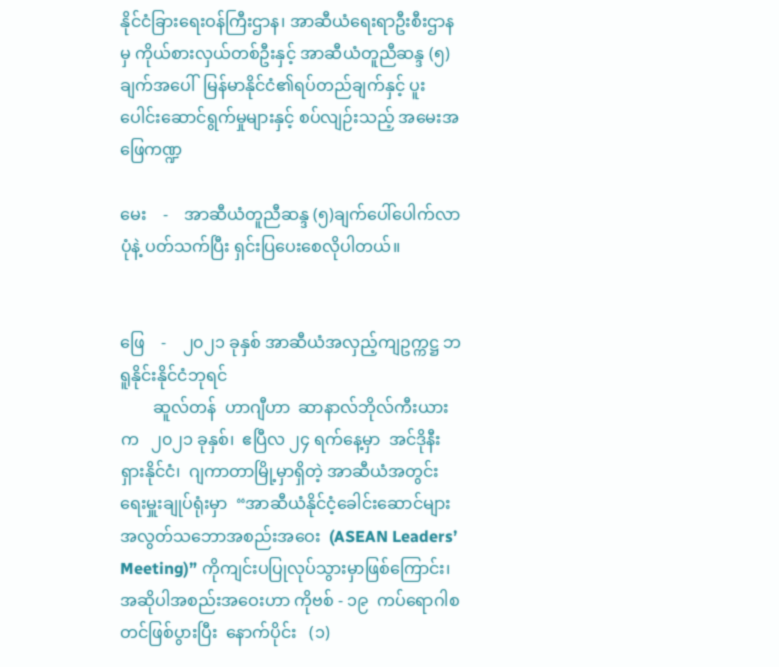နိုင်ငံခြားရေးဝန်ကြီးဌာန၊ အာဆီယံရေးရာဦးစီးဌာနမှ ကိုယ်စားလှယ်တစ်ဦးနှင့် အာဆီယံတူညီဆန္ဒ (၅) ချက်အပေါ်  မြန်မာနိုင်ငံ၏ရပ်တည်ချက်နှင့် ပူးပေါင်းဆောင်ရွက်မှုများနှင့် စပ်လျဉ်းသည့် အမေးအဖြေကဏ္ဍ

မေး    -    အာဆီယံတူညီဆန္ဒ (၅)ချက်ပေါ်ပေါက်လာပုံနဲ့ ပတ်သက်ပြီး ရှင်းပြပေးစေလိုပါတယ်။


ဖြေ    -    ၂၀၂၁ ခုနှစ် အာဆီယံအလှည့်ကျဥက္ကဋ္ဌ ဘရူနိုင်းနိုင်ငံဘုရင်
        ဆူလ်တန်  ဟာဂျီဟာ  ဆာနာလ်ဘိုလ်ကီးယားက   ၂၀၂၁ ခုနှစ်၊  ဧပြီလ ၂၄ ရက်နေ့မှာ  အင်ဒိုနီးရှားနိုင်ငံ၊  ဂျကာတာမြို့မှာရှိတဲ့ အာဆီယံအတွင်းရေးမှူးချုပ်ရုံးမှာ  “အာဆီယံနိုင်ငံ့ခေါင်းဆောင်များ အလွတ်သဘောအစည်းအဝေး  (ASEAN Leaders’ Meeting)” ကိုကျင်းပပြုလုပ်သွားမှာဖြစ်ကြောင်း၊     အဆိုပါအစည်းအဝေးဟာ ကိုဗစ် - ၁၉  ကပ်ရောဂါစတင်ဖြစ်ပွားပြီး  နောက်ပိုင်း   (၁)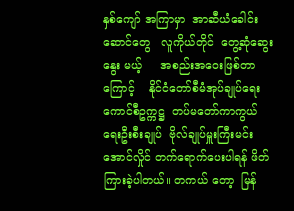နှစ်ကျော် အကြာမှာ  အာဆီယံခေါင်းဆောင်တွေ   လူကိုယ်တိုင်  တွေ့ဆုံဆွေးနွေး မယ့်     အစည်းအဝေးဖြစ်တာကြောင့်    နိုင်ငံတော်စီမံအုပ်ချုပ်ရေး ကောင်စီဥက္ကဋ္ဌ  တပ်မတော်ကာကွယ်ရေးဦးစီးချုပ်  ဗိုလ်ချုပ်မှူးကြီးမင်းအောင်လှိုင် တက်ရောက်ပေးပါရန် ဖိတ်ကြားခဲ့ပါတယ်။ တကယ် တော့  မြန်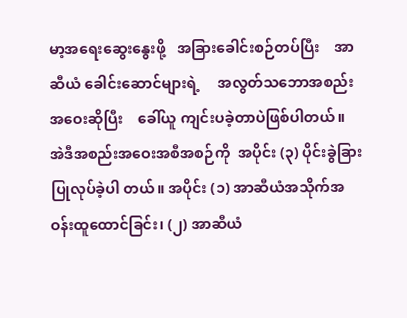မာ့အရေးဆွေးနွေးဖို့   အခြားခေါင်းစဉ်တပ်ပြီး    အာဆီယံ ခေါင်းဆောင်များရဲ့     အလွတ်သဘောအစည်းအဝေးဆိုပြီး    ခေါ်ယူ ကျင်းပခဲ့တာပဲဖြစ်ပါတယ်။
အဲဒီအစည်းအဝေးအစီအစဉ်ကို  အပိုင်း (၃) ပိုင်းခွဲခြား ပြုလုပ်ခဲ့ပါ တယ်။ အပိုင်း (၁) အာဆီယံအသိုက်အဝန်းထူထောင်ခြင်း၊ (၂) အာဆီယံ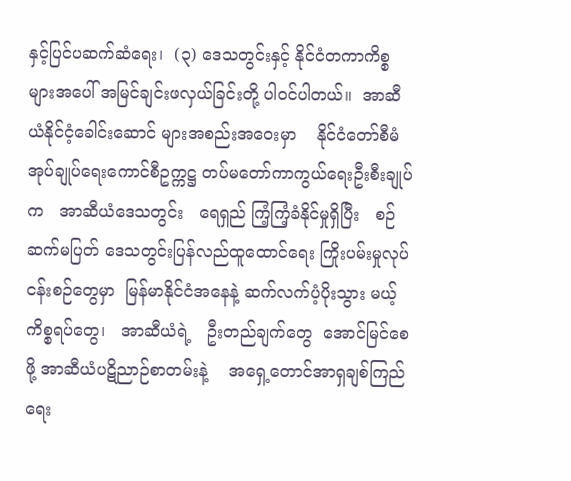နှင့်ပြင်ပဆက်ဆံရေး၊  (၃) ဒေသတွင်းနှင့် နိုင်ငံတကာကိစ္စများအပေါ် အမြင်ချင်းဖလှယ်ခြင်းတို့ ပါဝင်ပါတယ်။  အာဆီယံနိုင်ငံ့ခေါင်းဆောင် များအစည်းအဝေးမှာ    နိုင်ငံတော်စီမံအုပ်ချုပ်ရေးကောင်စီဥက္ကဋ္ဌ တပ်မတော်ကာကွယ်ရေးဦးစီးချုပ်က   အာဆီယံဒေသတွင်း   ရေရှည် ကြံ့ကြံ့ခံနိုင်မှုရှိပြီး   စဉ်ဆက်မပြတ် ဒေသတွင်းပြန်လည်ထူထောင်ရေး ကြိုးပမ်းမှုလုပ်ငန်းစဉ်တွေမှာ  မြန်မာနိုင်ငံအနေနဲ့ ဆက်လက်ပံ့ပိုးသွား မယ့်ကိစ္စရပ်တွေ၊   အာဆီယံရဲ့   ဦးတည်ချက်တွေ  အောင်မြင်စေဖို့ အာဆီယံပဋိညာဉ်စာတမ်းနဲ့    အရှေ့တောင်အာရှချစ်ကြည်ရေး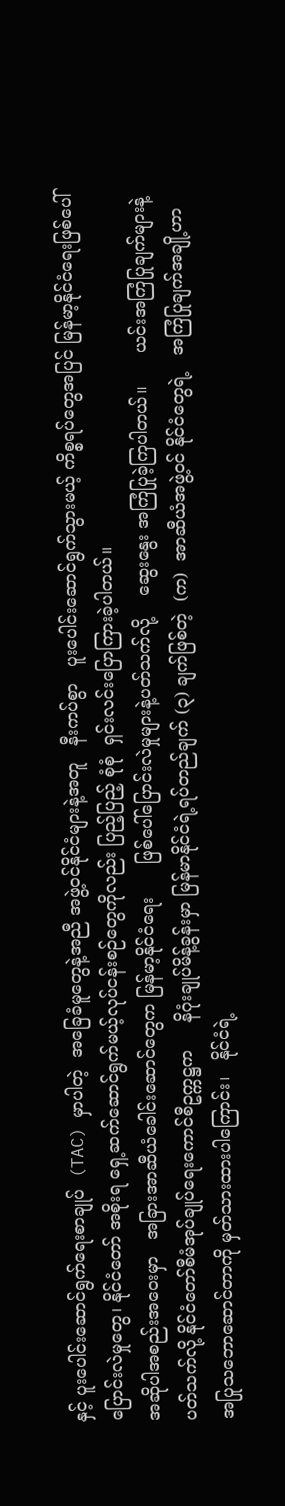နှင့် ပူးပေါင်းဆောင်ရွက်ရေးစာချုပ်  (TAC) မှာပါတဲ့  အခြေခံမူတွေနဲ့အညီ အဖွဲ့ဝင်နိုင်ငံများနဲ့အတူ   နီးကပ်စွာ   ပူးပေါင်းဆောင်ရွက်သွားမယ့် ကိစ္စရပ်တွေအပြင် မြန်မာ့နိုင်ငံရေးဖြစ်ပေါ်ပြောင်းလဲမှုတွေ၊ နိုင်ငံတော် အစိုးရ ရှေ့ဆက်ဆောင်ရွက်မယ့်လုပ်ငန်းစဉ်တွေကိုလည်း ပြည့်ပြည့် စုံစုံ  ရှင်းလင်းပြောကြားခဲ့ပါတယ်။
အဆိုပါအစည်းအဝေးမှာ   အခြားအာဆီယံခေါင်းဆောင်တွေက မြန်မာ့နိုင်ငံရေး      ဖြစ်ပေါ်ပြောင်းလဲမှုများနဲ့ပတ်သက်လို့    ဆွေးနွေး အကြံပြုခဲ့ကြပါတယ်။      ယင်းအကြံပြုချက်များနဲ့   ပတ်သက်လို့ နိုင်ငံတော်စီမံအုပ်ချုပ်ရေးကောင်စီဥက္ကဋ္ဌက     နိဂုံးချုပ်မိန့်ခွန်းမှာ မြန်မာနိုင်ငံရဲ့ရပ်တည်ချက် (၃) ချက်ဖြစ်တဲ့  (က)  အာဆီယံအဖွဲ့ဝင် နိုင်ငံတွေရဲ့   အကြံပြုချက်အချို့ဟာ   အပြုသဘောဆောင်တာကို မှတ်သားထားပါကြောင်း၊   နိုင်ငံရဲ့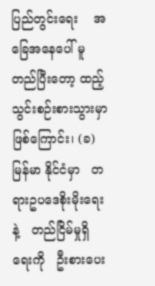ပြည်တွင်းရေး    အခြေအနေပေါ် မူတည်ပြီးတော့ ထည့်သွင်းစဉ်းစားသွားမှာဖြစ်ကြောင်း၊ (ခ) မြန်မာ နိုင်ငံမှာ   တရားဥပဒေစိုးမိုးရေးနဲ့   တည်ငြိမ်မှုရှိရေးကို   ဦးစားပေး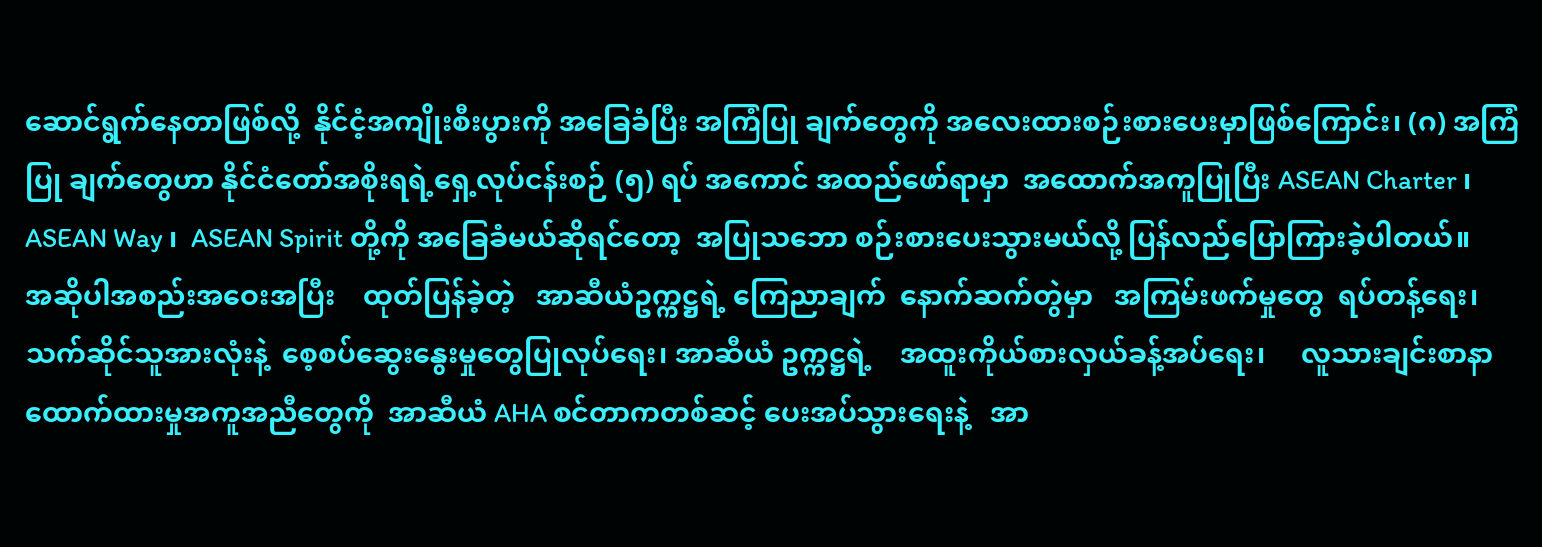ဆောင်ရွက်နေတာဖြစ်လို့  နိုင်ငံ့အကျိုးစီးပွားကို အခြေခံပြီး အကြံပြု ချက်တွေကို အလေးထားစဉ်းစားပေးမှာဖြစ်ကြောင်း၊ (ဂ) အကြံပြု ချက်တွေဟာ နိုင်ငံတော်အစိုးရရဲ့ရှေ့လုပ်ငန်းစဉ် (၅) ရပ် အကောင် အထည်ဖော်ရာမှာ  အထောက်အကူပြုပြီး ASEAN Charter ၊ ASEAN Way ၊  ASEAN Spirit တို့ကို အခြေခံမယ်ဆိုရင်တော့  အပြုသဘော စဉ်းစားပေးသွားမယ်လို့ ပြန်လည်ပြောကြားခဲ့ပါတယ်။
အဆိုပါအစည်းအဝေးအပြီး    ထုတ်ပြန်ခဲ့တဲ့   အာဆီယံဥက္ကဋ္ဌရဲ့ ကြေညာချက်  နောက်ဆက်တွဲမှာ   အကြမ်းဖက်မှုတွေ  ရပ်တန့်ရေး၊ သက်ဆိုင်သူအားလုံးနဲ့  စေ့စပ်ဆွေးနွေးမှုတွေပြုလုပ်ရေး၊ အာဆီယံ ဥက္ကဋ္ဌရဲ့    အထူးကိုယ်စားလှယ်ခန့်အပ်ရေး၊     လူသားချင်းစာနာ ထောက်ထားမှုအကူအညီတွေကို  အာဆီယံ AHA စင်တာကတစ်ဆင့် ပေးအပ်သွားရေးနဲ့   အာ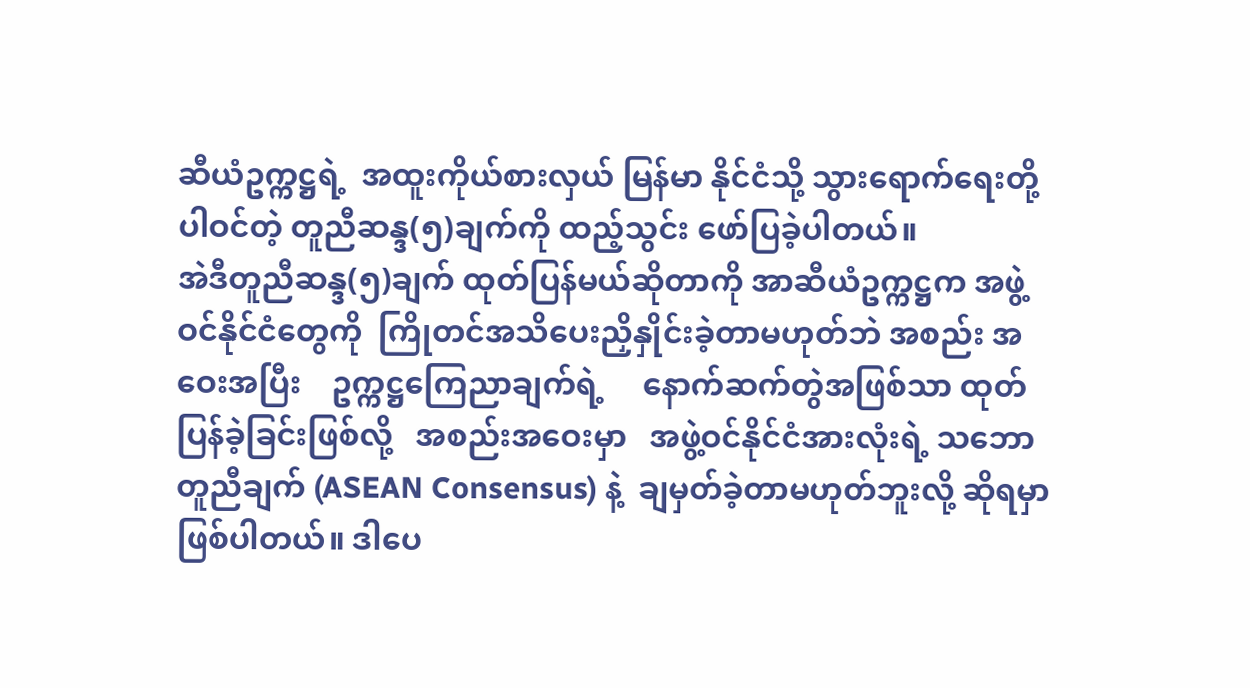ဆီယံဥက္ကဋ္ဌရဲ့  အထူးကိုယ်စားလှယ် မြန်မာ နိုင်ငံသို့ သွားရောက်ရေးတို့ပါဝင်တဲ့ တူညီဆန္ဒ(၅)ချက်ကို ထည့်သွင်း ဖော်ပြခဲ့ပါတယ်။
အဲဒီတူညီဆန္ဒ(၅)ချက် ထုတ်ပြန်မယ်ဆိုတာကို အာဆီယံဥက္ကဋ္ဌက အဖွဲ့ဝင်နိုင်ငံတွေကို  ကြိုတင်အသိပေးညှိနှိုင်းခဲ့တာမဟုတ်ဘဲ အစည်း အဝေးအပြီး    ဥက္ကဋ္ဌကြေညာချက်ရဲ့     နောက်ဆက်တွဲအဖြစ်သာ ထုတ်ပြန်ခဲ့ခြင်းဖြစ်လို့   အစည်းအဝေးမှာ   အဖွဲ့ဝင်နိုင်ငံအားလုံးရဲ့ သဘောတူညီချက် (ASEAN Consensus) နဲ့  ချမှတ်ခဲ့တာမဟုတ်ဘူးလို့ ဆိုရမှာဖြစ်ပါတယ်။ ဒါပေ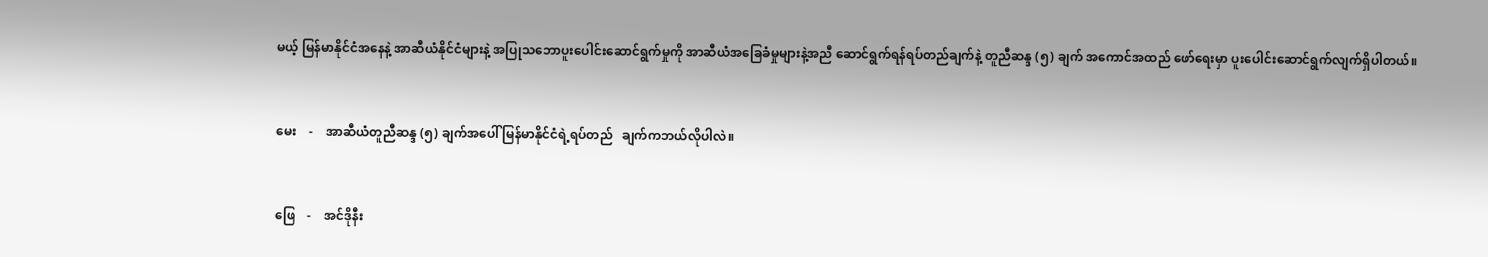မယ့် မြန်မာနိုင်ငံအနေနဲ့ အာဆီယံနိုင်ငံများနဲ့ အပြုသဘောပူးပေါင်းဆောင်ရွက်မှုကို အာဆီယံအခြေခံမှုများနဲ့အညီ ဆောင်ရွက်ရန်ရပ်တည်ချက်နဲ့ တူညီဆန္ဒ (၅) ချက် အကောင်အထည် ဖော်ရေးမှာ ပူးပေါင်းဆောင်ရွက်လျက်ရှိပါတယ်။


မေး    -    အာဆီယံတူညီဆန္ဒ (၅) ချက်အပေါ် မြန်မာနိုင်ငံရဲ့ရပ်တည်   ချက်ကဘယ်လိုပါလဲ။


ဖြေ    -    အင်ဒိုနီး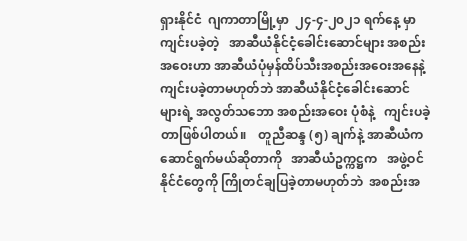ရှားနိုင်ငံ  ဂျကာတာမြို့မှာ  ၂၄-၄-၂၀၂၁ ရက်နေ့ မှာကျင်းပခဲ့တဲ့   အာဆီယံနိုင်ငံ့ခေါင်းဆောင်များ အစည်းအဝေးဟာ အာဆီယံပုံမှန်ထိပ်သီးအစည်းအဝေးအနေနဲ့ ကျင်းပခဲ့တာမဟုတ်ဘဲ အာဆီယံနိုင်ငံ့ခေါင်းဆောင်များရဲ့ အလွတ်သဘော အစည်းအဝေး ပုံစံနဲ့   ကျင်းပခဲ့တာဖြစ်ပါတယ်။    တူညီဆန္ဒ (၅) ချက်နဲ့ အာဆီယံက ဆောင်ရွက်မယ်ဆိုတာကို   အာဆီယံဥက္ကဋ္ဌက   အဖွဲ့ဝင်နိုင်ငံတွေကို ကြိုတင်ချပြခဲ့တာမဟုတ်ဘဲ  အစည်းအ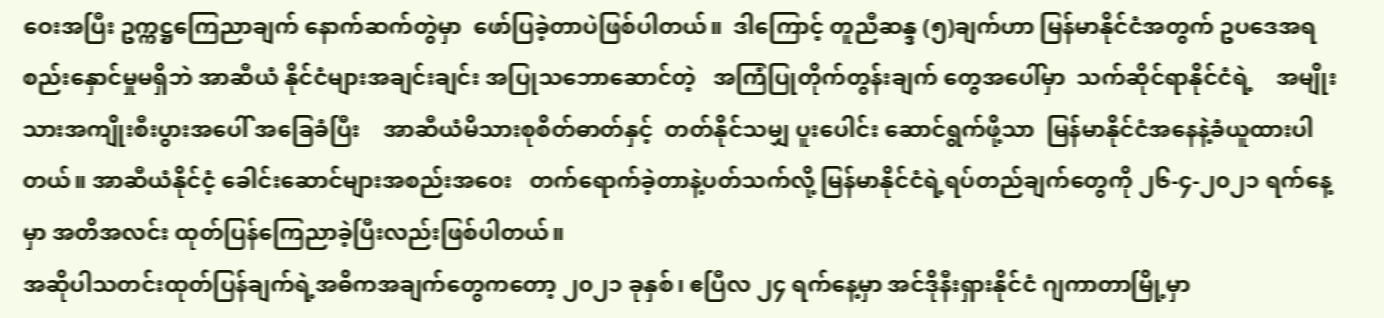ဝေးအပြီး ဥက္ကဋ္ဌကြေညာချက် နောက်ဆက်တွဲမှာ  ဖော်ပြခဲ့တာပဲဖြစ်ပါတယ်။  ဒါကြောင့် တူညီဆန္ဒ (၅)ချက်ဟာ မြန်မာနိုင်ငံအတွက် ဥပဒေအရ စည်းနှောင်မှုမရှိဘဲ အာဆီယံ နိုင်ငံများအချင်းချင်း အပြုသဘောဆောင်တဲ့   အကြံပြုတိုက်တွန်းချက် တွေအပေါ်မှာ  သက်ဆိုင်ရာနိုင်ငံရဲ့    အမျိုးသားအကျိုးစီးပွားအပေါ် အခြေခံပြီး    အာဆီယံမိသားစုစိတ်ဓာတ်နှင့်  တတ်နိုင်သမျှ ပူးပေါင်း ဆောင်ရွက်ဖို့သာ  မြန်မာနိုင်ငံအနေနဲ့ခံယူထားပါတယ်။ အာဆီယံနိုင်ငံ့ ခေါင်းဆောင်များအစည်းအဝေး   တက်ရောက်ခဲ့တာနဲ့ပတ်သက်လို့ မြန်မာနိုင်ငံရဲ့ရပ်တည်ချက်တွေကို ၂၆-၄-၂၀၂၁ ရက်နေ့မှာ အတိအလင်း ထုတ်ပြန်ကြေညာခဲ့ပြီးလည်းဖြစ်ပါတယ်။
အဆိုပါသတင်းထုတ်ပြန်ချက်ရဲ့အဓိကအချက်တွေကတော့ ၂၀၂၁ ခုနှစ်၊ ဧပြီလ ၂၄ ရက်နေ့မှာ အင်ဒိုနီးရှားနိုင်ငံ ဂျကာတာမြို့မှာ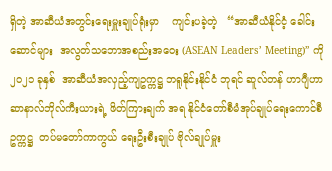ရှိတဲ့ အာဆီယံအတွင်းရေးမှူးချုပ်ရုံးမှာ    ကျင်းပခဲ့တဲ့   “အာဆီယံနိုင်ငံ့ ခေါင်းဆောင်များ  အလွတ်သဘောအစည်းအဝေး (ASEAN Leaders’ Meeting)” ကို ၂၀၂၁ ခုနှစ်  အာဆီယံအလှည့်ကျဥက္ကဋ္ဌ ဘရူနိုင်းနိုင်ငံ ဘုရင် ဆူလ်တန် ဟာဂျီဟာ ဆာနာလ်ဘိုလ်ကီးယားရဲ့ ဖိတ်ကြားချက် အရ နိုင်ငံတော်စီမံအုပ်ချုပ်ရေးကောင်စီဥက္ကဋ္ဌ  တပ်မတော်ကာကွယ် ရေးဦးစီးချုပ် ဗိုလ်ချုပ်မှူး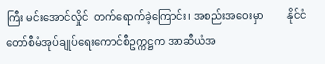ကြီး မင်းအောင်လှိုင်  တက်ရောက်ခဲ့ကြောင်း၊ အစည်းအဝေးမှာ         နိုင်ငံတော်စီမံအုပ်ချုပ်ရေးကောင်စီဥက္ကဋ္ဌက အာဆီယံအ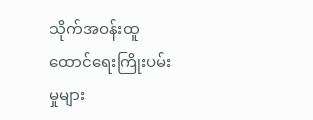သိုက်အဝန်းထူထောင်ရေးကြိုးပမ်းမှုများ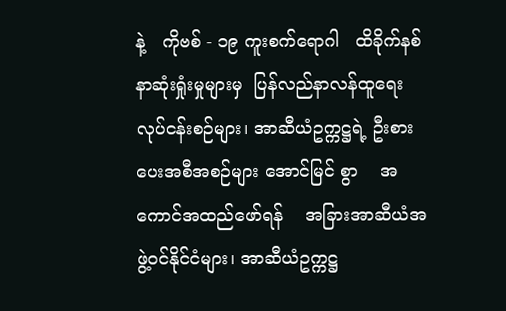နဲ့   ကိုဗစ် - ၁၉ ကူးစက်ရောဂါ   ထိခိုက်နစ်နာဆုံးရှုံးမှုများမှ  ပြန်လည်နာလန်ထူရေး လုပ်ငန်းစဉ်များ၊ အာဆီယံဥက္ကဋ္ဌရဲ့ ဦးစားပေးအစီအစဉ်များ အောင်မြင် စွာ    အကောင်အထည်ဖော်ရန်    အခြားအာဆီယံအဖွဲ့ဝင်နိုင်ငံများ၊ အာဆီယံဥက္ကဋ္ဌ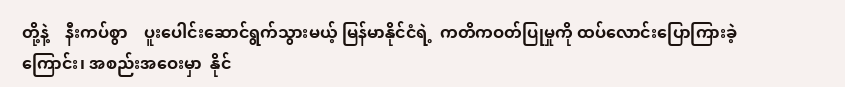တို့နဲ့    နီးကပ်စွာ    ပူးပေါင်းဆောင်ရွက်သွားမယ့် မြန်မာနိုင်ငံရဲ့  ကတိကဝတ်ပြုမှုကို ထပ်လောင်းပြောကြားခဲ့ကြောင်း၊ အစည်းအဝေးမှာ  နိုင်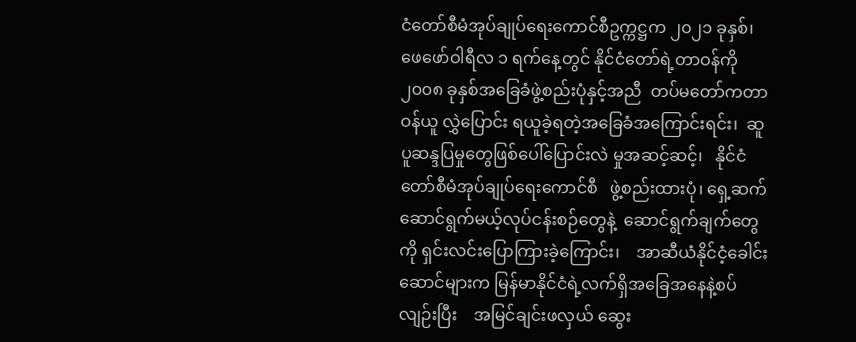ငံတော်စီမံအုပ်ချုပ်ရေးကောင်စီဥက္ကဋ္ဌက ၂၀၂၁ ခုနှစ်၊  ဖေဖော်ဝါရီလ ၁ ရက်နေ့တွင် နိုင်ငံတော်ရဲ့တာဝန်ကို ၂၀၀၈ ခုနှစ်အခြေခံဖွဲ့စည်းပုံနှင့်အညီ  တပ်မတော်ကတာဝန်ယူ လွှဲပြောင်း ရယူခဲ့ရတဲ့အခြေခံအကြောင်းရင်း၊  ဆူပူဆန္ဒပြမှုတွေဖြစ်ပေါ်ပြောင်းလဲ မှုအဆင့်ဆင့်၊   နိုင်ငံတော်စီမံအုပ်ချုပ်ရေးကောင်စီ   ဖွဲ့စည်းထားပုံ၊ ရှေ့ဆက်ဆောင်ရွက်မယ့်လုပ်ငန်းစဉ်တွေနဲ့  ဆောင်ရွက်ချက်တွေကို ရှင်းလင်းပြောကြားခဲ့ကြောင်း၊    အာဆီယံနိုင်ငံ့ခေါင်းဆောင်များက မြန်မာနိုင်ငံရဲ့လက်ရှိအခြေအနေနဲ့စပ်လျဉ်းပြီး    အမြင်ချင်းဖလှယ် ဆွေး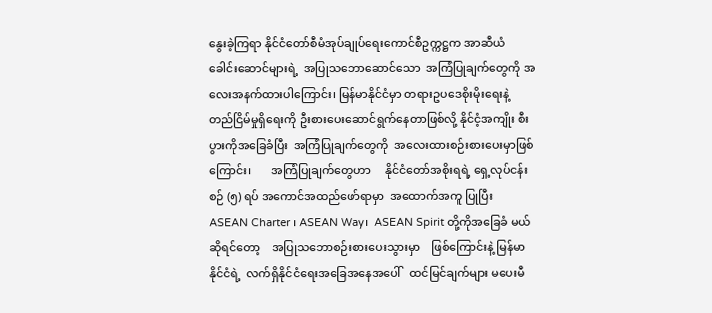နွေးခဲ့ကြရာ နိုင်ငံတော်စီမံအုပ်ချုပ်ရေးကောင်စီဥက္ကဋ္ဌက အာဆီယံ ခေါင်းဆောင်များရဲ့  အပြုသဘောဆောင်သော  အကြံပြုချက်တွေကို အလေးအနက်ထားပါကြောင်း၊ မြန်မာနိုင်ငံမှာ တရားဥပဒေစိုးမိုးရေးနဲ့ တည်ငြိမ်မှုရှိရေးကို ဦးစားပေးဆောင်ရွက်နေတာဖြစ်လို့ နိုင်ငံ့အကျိုး စီးပွားကိုအခြေခံပြီး  အကြံပြုချက်တွေကို  အလေးထားစဉ်းစားပေးမှာဖြစ်ကြောင်း၊       အကြံပြုချက်တွေဟာ     နိုင်ငံတော်အစိုးရရဲ့ ရှေ့လုပ်ငန်းစဉ် (၅) ရပ် အကောင်အထည်ဖော်ရာမှာ  အထောက်အကူ ပြုပြီး  ASEAN Charter ၊ ASEAN Way၊  ASEAN Spirit တို့ကိုအခြေခံ မယ်ဆိုရင်တော့    အပြုသဘောစဉ်းစားပေးသွားမှာ    ဖြစ်ကြောင်းနဲ့ မြန်မာနိုင်ငံရဲ့  လက်ရှိနိုင်ငံရေးအခြေအနေအပေါ်   ထင်မြင်ချက်များ မပေးမီ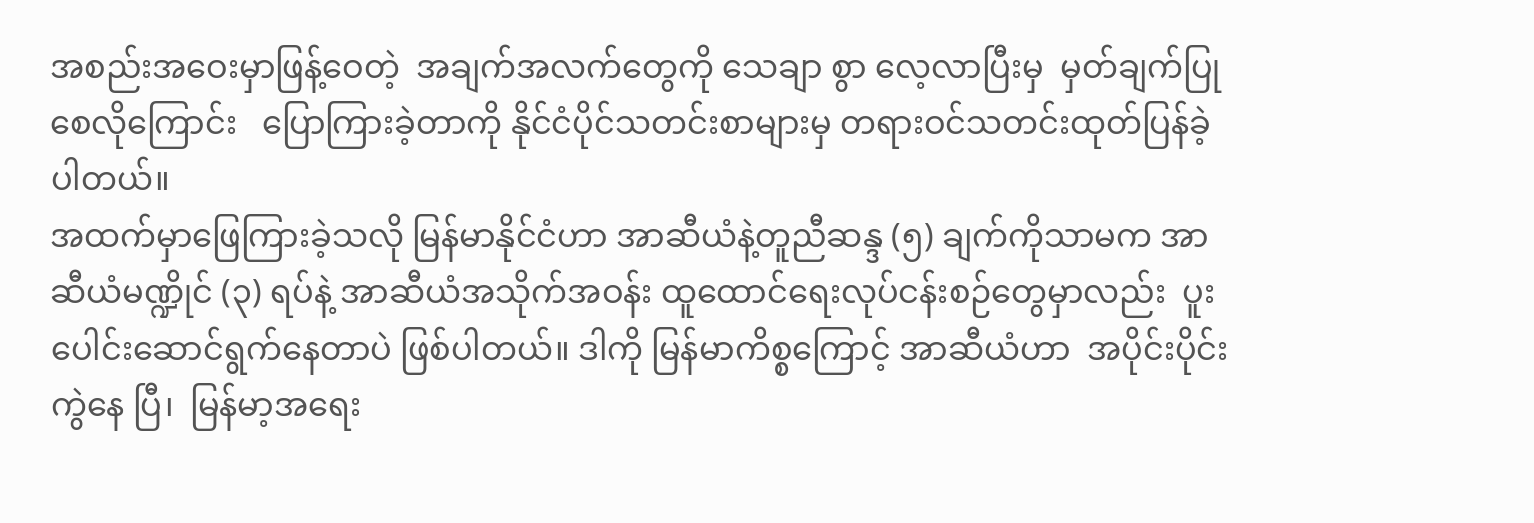အစည်းအဝေးမှာဖြန့်ဝေတဲ့  အချက်အလက်တွေကို သေချာ စွာ လေ့လာပြီးမှ  မှတ်ချက်ပြုစေလိုကြောင်း   ပြောကြားခဲ့တာကို နိုင်ငံပိုင်သတင်းစာများမှ တရားဝင်သတင်းထုတ်ပြန်ခဲ့ပါတယ်။
အထက်မှာဖြေကြားခဲ့သလို မြန်မာနိုင်ငံဟာ အာဆီယံနဲ့တူညီဆန္ဒ (၅) ချက်ကိုသာမက အာဆီယံမဏ္ဍိုင် (၃) ရပ်နဲ့ အာဆီယံအသိုက်အဝန်း ထူထောင်ရေးလုပ်ငန်းစဉ်တွေမှာလည်း  ပူးပေါင်းဆောင်ရွက်နေတာပဲ ဖြစ်ပါတယ်။ ဒါကို မြန်မာကိစ္စကြောင့် အာဆီယံဟာ  အပိုင်းပိုင်းကွဲနေ ပြီ၊  မြန်မာ့အရေး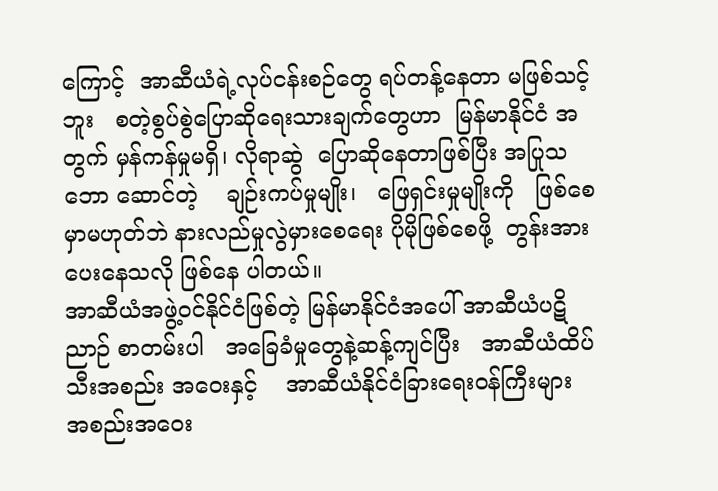ကြောင့်  အာဆီယံရဲ့လုပ်ငန်းစဉ်တွေ ရပ်တန့်နေတာ မဖြစ်သင့်ဘူး   စတဲ့စွပ်စွဲပြောဆိုရေးသားချက်တွေဟာ  မြန်မာနိုင်ငံ အတွက် မှန်ကန်မှုမရှိ၊ လိုရာဆွဲ  ပြောဆိုနေတာဖြစ်ပြီး အပြုသဘော ဆောင်တဲ့    ချဉ်းကပ်မှုမျိုး၊   ဖြေရှင်းမှုမျိုးကို   ဖြစ်စေမှာမဟုတ်ဘဲ နားလည်မှုလွဲမှားစေရေး ပိုမိုဖြစ်စေဖို့  တွန်းအားပေးနေသလို ဖြစ်နေ ပါတယ်။
အာဆီယံအဖွဲ့ဝင်နိုင်ငံဖြစ်တဲ့ မြန်မာနိုင်ငံအပေါ် အာဆီယံပဋိညာဉ် စာတမ်းပါ   အခြေခံမှုတွေနဲ့ဆန့်ကျင်ပြီး   အာဆီယံထိပ်သီးအစည်း အဝေးနှင့်    အာဆီယံနိုင်ငံခြားရေးဝန်ကြီးများ    အစည်းအဝေး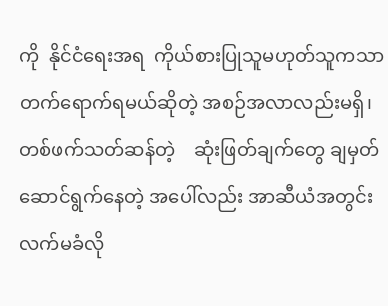ကို  နိုင်ငံရေးအရ  ကိုယ်စားပြုသူမဟုတ်သူကသာ  တက်ရောက်ရမယ်ဆိုတဲ့ အစဉ်အလာလည်းမရှိ၊  တစ်ဖက်သတ်ဆန်တဲ့    ဆုံးဖြတ်ချက်တွေ ချမှတ်ဆောင်ရွက်နေတဲ့ အပေါ်လည်း အာဆီယံအတွင်းလက်မခံလို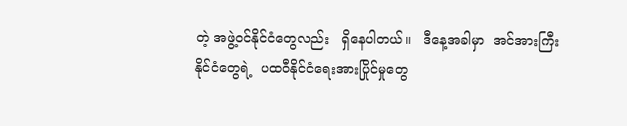တဲ့ အဖွဲ့ဝင်နိုင်ငံတွေလည်း   ရှိနေပါတယ်။   ဒီနေ့အခါမှာ  အင်အားကြီး နိုင်ငံတွေရဲ့  ပထဝီနိုင်ငံရေးအားပြိုင်မှုတွေ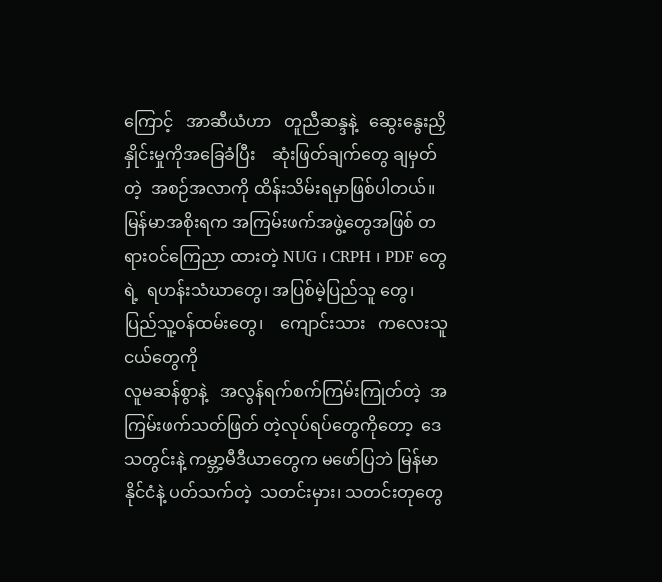ကြောင့်   အာဆီယံဟာ   တူညီဆန္ဒနဲ့   ဆွေးနွေးညှိနှိုင်းမှုကိုအခြေခံပြီး    ဆုံးဖြတ်ချက်တွေ ချမှတ်တဲ့  အစဉ်အလာကို ထိန်းသိမ်းရမှာဖြစ်ပါတယ်။
မြန်မာအစိုးရက အကြမ်းဖက်အဖွဲ့တွေအဖြစ် တရားဝင်ကြေညာ ထားတဲ့ NUG ၊ CRPH ၊ PDF တွေရဲ့  ရဟန်းသံဃာတွေ၊ အပြစ်မဲ့ပြည်သူ တွေ၊   ပြည်သူ့ဝန်ထမ်းတွေ၊    ကျောင်းသား   ကလေးသူငယ်တွေကို
လူမဆန်စွာနဲ့   အလွန်ရက်စက်ကြမ်းကြုတ်တဲ့  အကြမ်းဖက်သတ်ဖြတ် တဲ့လုပ်ရပ်တွေကိုတော့  ဒေသတွင်းနဲ့ ကမ္ဘာ့မီဒီယာတွေက မဖော်ပြဘဲ မြန်မာနိုင်ငံနဲ့ ပတ်သက်တဲ့  သတင်းမှား၊ သတင်းတုတွေ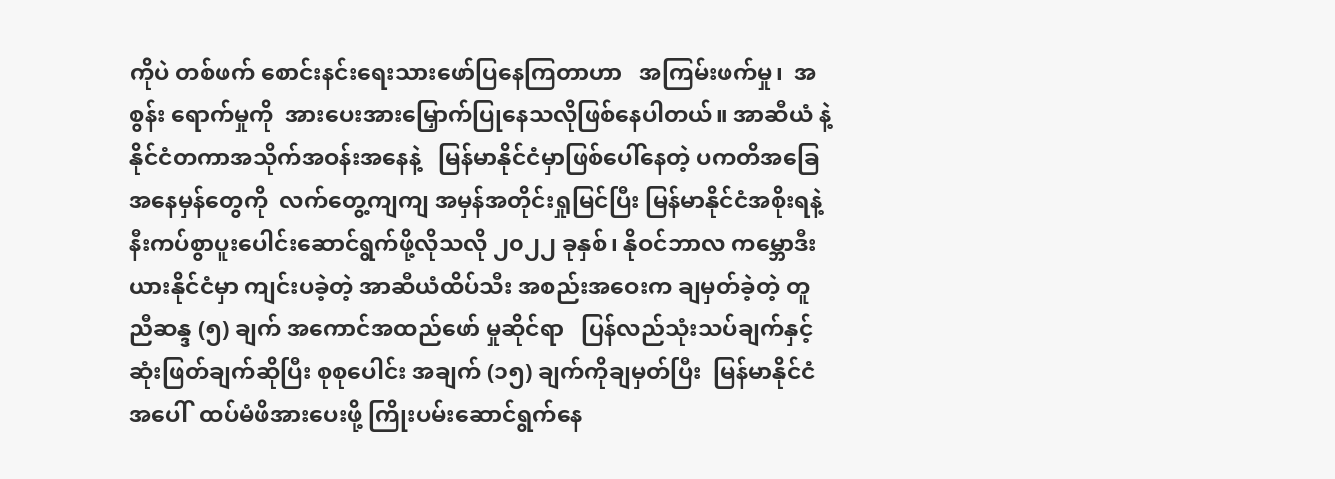ကိုပဲ တစ်ဖက် စောင်းနင်းရေးသားဖော်ပြနေကြတာဟာ   အကြမ်းဖက်မှု၊  အစွန်း ရောက်မှုကို  အားပေးအားမြှောက်ပြုနေသလိုဖြစ်နေပါတယ်။ အာဆီယံ နဲ့ နိုင်ငံတကာအသိုက်အဝန်းအနေနဲ့   မြန်မာနိုင်ငံမှာဖြစ်ပေါ်နေတဲ့ ပကတိအခြေအနေမှန်တွေကို  လက်တွေ့ကျကျ အမှန်အတိုင်းရှုမြင်ပြီး မြန်မာနိုင်ငံအစိုးရနဲ့  နီးကပ်စွာပူးပေါင်းဆောင်ရွက်ဖို့လိုသလို ၂၀၂၂ ခုနှစ်၊ နိုဝင်ဘာလ ကမ္ဘောဒီးယားနိုင်ငံမှာ ကျင်းပခဲ့တဲ့ အာဆီယံထိပ်သီး အစည်းအဝေးက ချမှတ်ခဲ့တဲ့ တူညီဆန္ဒ (၅) ချက် အကောင်အထည်ဖော် မှုဆိုင်ရာ   ပြန်လည်သုံးသပ်ချက်နှင့်   ဆုံးဖြတ်ချက်ဆိုပြီး စုစုပေါင်း အချက် (၁၅) ချက်ကိုချမှတ်ပြီး  မြန်မာနိုင်ငံအပေါ်  ထပ်မံဖိအားပေးဖို့ ကြိုးပမ်းဆောင်ရွက်နေ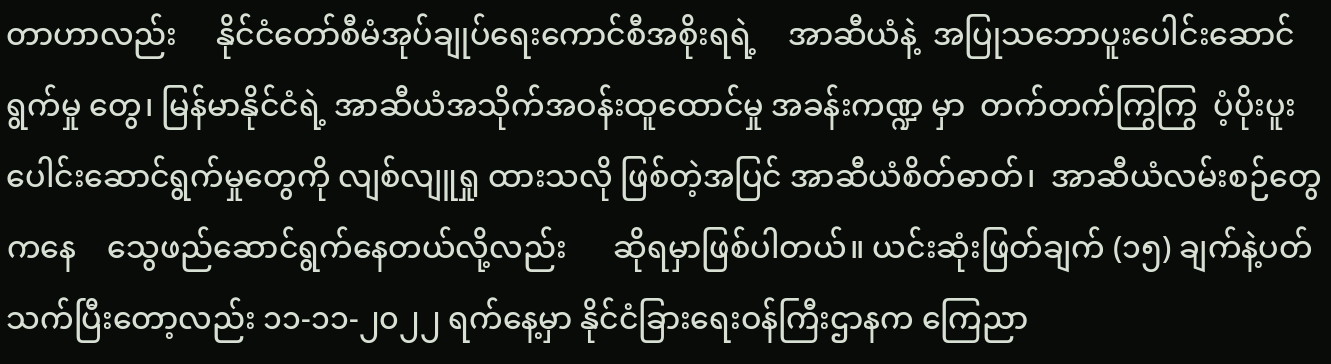တာဟာလည်း     နိုင်ငံတော်စီမံအုပ်ချုပ်ရေးကောင်စီအစိုးရရဲ့    အာဆီယံနဲ့  အပြုသဘောပူးပေါင်းဆောင်ရွက်မှု တွေ၊ မြန်မာနိုင်ငံရဲ့ အာဆီယံအသိုက်အဝန်းထူထောင်မှု အခန်းကဏ္ဍ မှာ  တက်တက်ကြွကြွ  ပံ့ပိုးပူးပေါင်းဆောင်ရွက်မှုတွေကို လျစ်လျူရှု ထားသလို ဖြစ်တဲ့အပြင် အာဆီယံစိတ်ဓာတ်၊  အာဆီယံလမ်းစဉ်တွေ ကနေ    သွေဖည်ဆောင်ရွက်နေတယ်လို့လည်း      ဆိုရမှာဖြစ်ပါတယ်။ ယင်းဆုံးဖြတ်ချက် (၁၅) ချက်နဲ့ပတ်သက်ပြီးတော့လည်း ၁၁-၁၁-၂၀၂၂ ရက်နေ့မှာ နိုင်ငံခြားရေးဝန်ကြီးဌာနက ကြေညာ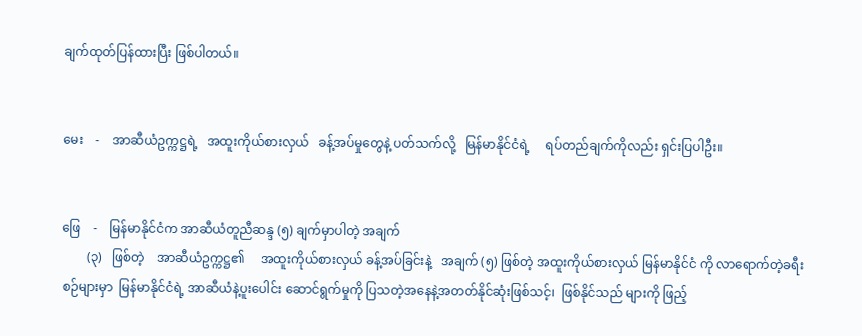ချက်ထုတ်ပြန်ထားပြီး ဖြစ်ပါတယ်။


မေး    -    အာဆီယံဥက္ကဋ္ဌရဲ့   အထူးကိုယ်စားလှယ်   ခန့်အပ်မှုတွေနဲ့ ပတ်သက်လို့   မြန်မာနိုင်ငံရဲ့     ရပ်တည်ချက်ကိုလည်း ရှင်းပြပါဦး။


ဖြေ    -    မြန်မာနိုင်ငံက အာဆီယံတူညီဆန္ဒ (၅) ချက်မှာပါတဲ့ အချက်
        (၃)   ဖြစ်တဲ့    အာဆီယံဥက္ကဋ္ဌ၏     အထူးကိုယ်စားလှယ် ခန့်အပ်ခြင်းနဲ့   အချက် (၅) ဖြစ်တဲ့ အထူးကိုယ်စားလှယ် မြန်မာနိုင်ငံ ကို လာရောက်တဲ့ခရီးစဉ်များမှာ  မြန်မာနိုင်ငံရဲ့ အာဆီယံနဲ့ပူးပေါင်း ဆောင်ရွက်မှုကို ပြသတဲ့အနေနဲ့အတတ်နိုင်ဆုံးဖြစ်သင့်၊  ဖြစ်နိုင်သည် များကို ဖြည့်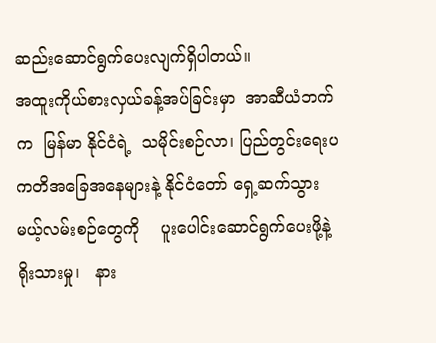ဆည်းဆောင်ရွက်ပေးလျက်ရှိပါတယ်။
အထူးကိုယ်စားလှယ်ခန့်အပ်ခြင်းမှာ  အာဆီယံဘက်က  မြန်မာ နိုင်ငံရဲ့  သမိုင်းစဉ်လာ၊ ပြည်တွင်းရေးပကတိအခြေအနေများနဲ့ နိုင်ငံတော် ရှေ့ဆက်သွားမယ့်လမ်းစဉ်တွေကို    ပူးပေါင်းဆောင်ရွက်ပေးဖို့နဲ့ ရိုးသားမှု၊   နား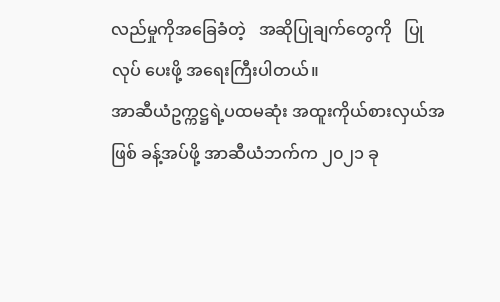လည်မှုကိုအခြေခံတဲ့   အဆိုပြုချက်တွေကို   ပြုလုပ် ပေးဖို့ အရေးကြီးပါတယ်။
အာဆီယံဥက္ကဋ္ဌရဲ့ပထမဆုံး အထူးကိုယ်စားလှယ်အဖြစ် ခန့်အပ်ဖို့ အာဆီယံဘက်က ၂၀၂၁ ခု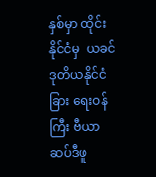နှစ်မှာ ထိုင်းနိုင်ငံမှ  ယခင်ဒုတိယနိုင်ငံခြား ရေးဝန်ကြီး ဗီယာဆပ်ဒီဖူ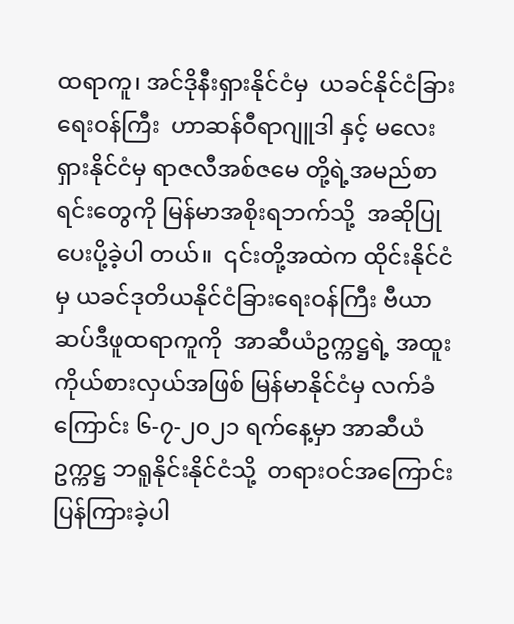ထရာကူ၊ အင်ဒိုနီးရှားနိုင်ငံမှ  ယခင်နိုင်ငံခြား ရေးဝန်ကြီး  ဟာဆန်ဝီရာဂျူဒါ နှင့် မလေးရှားနိုင်ငံမှ ရာဇလီအစ်ဇမေ တို့ရဲ့အမည်စာရင်းတွေကို မြန်မာအစိုးရဘက်သို့  အဆိုပြုပေးပို့ခဲ့ပါ တယ်။  ၎င်းတို့အထဲက ထိုင်းနိုင်ငံမှ ယခင်ဒုတိယနိုင်ငံခြားရေးဝန်ကြီး ဗီယာဆပ်ဒီဖူထရာကူကို  အာဆီယံဥက္ကဋ္ဌရဲ့ အထူးကိုယ်စားလှယ်အဖြစ် မြန်မာနိုင်ငံမှ လက်ခံကြောင်း ၆-၇-၂၀၂၁ ရက်နေ့မှာ အာဆီယံဥက္ကဋ္ဌ ဘရူနိုင်းနိုင်ငံသို့  တရားဝင်အကြောင်းပြန်ကြားခဲ့ပါ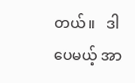တယ်။   ဒါပေမယ့် အာ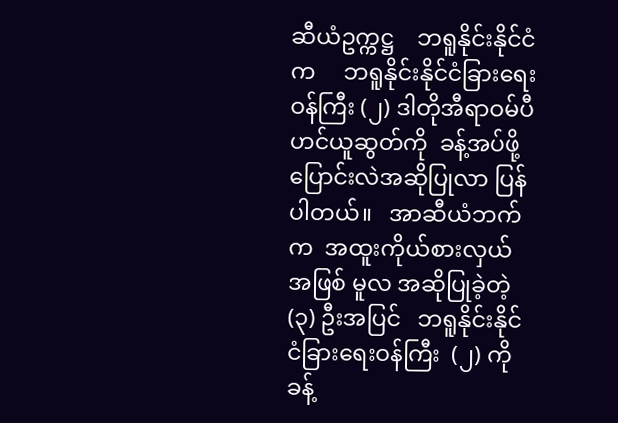ဆီယံဥက္ကဋ္ဌ    ဘရူနိုင်းနိုင်ငံက     ဘရူနိုင်းနိုင်ငံခြားရေးဝန်ကြီး (၂) ဒါတိုအီရာဝမ်ပီဟင်ယူဆွတ်ကို  ခန့်အပ်ဖို့  ပြောင်းလဲအဆိုပြုလာ ပြန်ပါတယ်။   အာဆီယံဘက်က  အထူးကိုယ်စားလှယ်အဖြစ် မူလ အဆိုပြုခဲ့တဲ့   (၃) ဦးအပြင်   ဘရူနိုင်းနိုင်ငံခြားရေးဝန်ကြီး  (၂) ကို ခန့်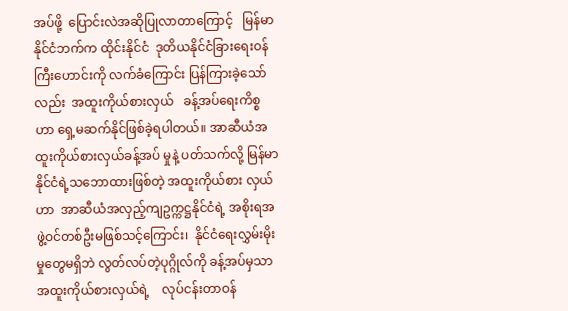အပ်ဖို့  ပြောင်းလဲအဆိုပြုလာတာကြောင့်   မြန်မာနိုင်ငံဘက်က ထိုင်းနိုင်ငံ  ဒုတိယနိုင်ငံခြားရေးဝန်ကြီးဟောင်းကို လက်ခံကြောင်း ပြန်ကြားခဲ့သော်လည်း  အထူးကိုယ်စားလှယ်   ခန့်အပ်ရေးကိစ္စဟာ ရှေ့မဆက်နိုင်ဖြစ်ခဲ့ရပါတယ်။ အာဆီယံအထူးကိုယ်စားလှယ်ခန့်အပ် မှုနဲ့ ပတ်သက်လို့ မြန်မာနိုင်ငံရဲ့သဘောထားဖြစ်တဲ့ အထူးကိုယ်စား လှယ်ဟာ  အာဆီယံအလှည့်ကျဥက္ကဋ္ဌနိုင်ငံရဲ့ အစိုးရအဖွဲ့ဝင်တစ်ဦးမဖြစ်သင့်ကြောင်း၊  နိုင်ငံရေးလွှမ်းမိုးမှုတွေမရှိဘဲ လွတ်လပ်တဲ့ပုဂ္ဂိုလ်ကို ခန့်အပ်မှသာ    အထူးကိုယ်စားလှယ်ရဲ့    လုပ်ငန်းတာဝန်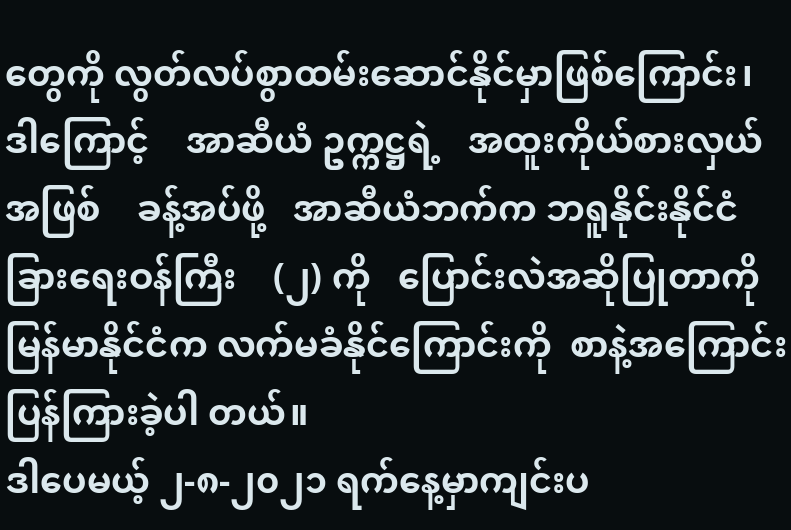တွေကို လွတ်လပ်စွာထမ်းဆောင်နိုင်မှာဖြစ်ကြောင်း၊    ဒါကြောင့်    အာဆီယံ ဥက္ကဋ္ဌရဲ့   အထူးကိုယ်စားလှယ်အဖြစ်    ခန့်အပ်ဖို့   အာဆီယံဘက်က ဘရူနိုင်းနိုင်ငံခြားရေးဝန်ကြီး    (၂) ကို   ပြောင်းလဲအဆိုပြုတာကို မြန်မာနိုင်ငံက လက်မခံနိုင်ကြောင်းကို  စာနဲ့အကြောင်းပြန်ကြားခဲ့ပါ တယ်။
ဒါပေမယ့် ၂-၈-၂၀၂၁ ရက်နေ့မှာကျင်းပ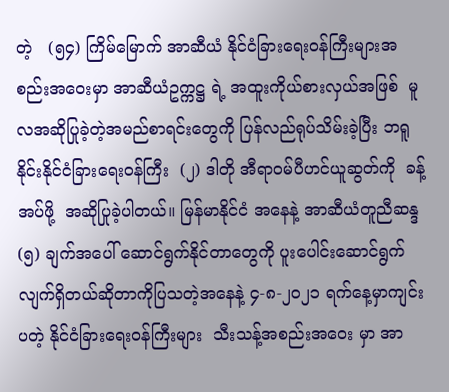တဲ့   (၅၄) ကြိမ်မြောက် အာဆီယံ နိုင်ငံခြားရေးဝန်ကြီးများအစည်းအဝေးမှာ အာဆီယံဥက္ကဋ္ဌ ရဲ့ အထူးကိုယ်စားလှယ်အဖြစ်  မူလအဆိုပြုခဲ့တဲ့အမည်စာရင်းတွေကို ပြန်လည်ရုပ်သိမ်းခဲ့ပြီး ဘရူနိုင်းနိုင်ငံခြားရေးဝန်ကြီး  (၂) ဒါတို အီရာဝမ်ပီဟင်ယူဆွတ်ကို  ခန့်အပ်ဖို့  အဆိုပြုခဲ့ပါတယ်။ မြန်မာနိုင်ငံ အနေနဲ့ အာဆီယံတူညီဆန္ဒ (၅) ချက်အပေါ် ဆောင်ရွက်နိုင်တာတွေကို ပူးပေါင်းဆောင်ရွက်လျက်ရှိတယ်ဆိုတာကိုပြသတဲ့အနေနဲ့ ၄-၈-၂၀၂၁ ရက်နေ့မှာကျင်းပတဲ့ နိုင်ငံခြားရေးဝန်ကြီးများ  သီးသန့်အစည်းအဝေး မှာ အာ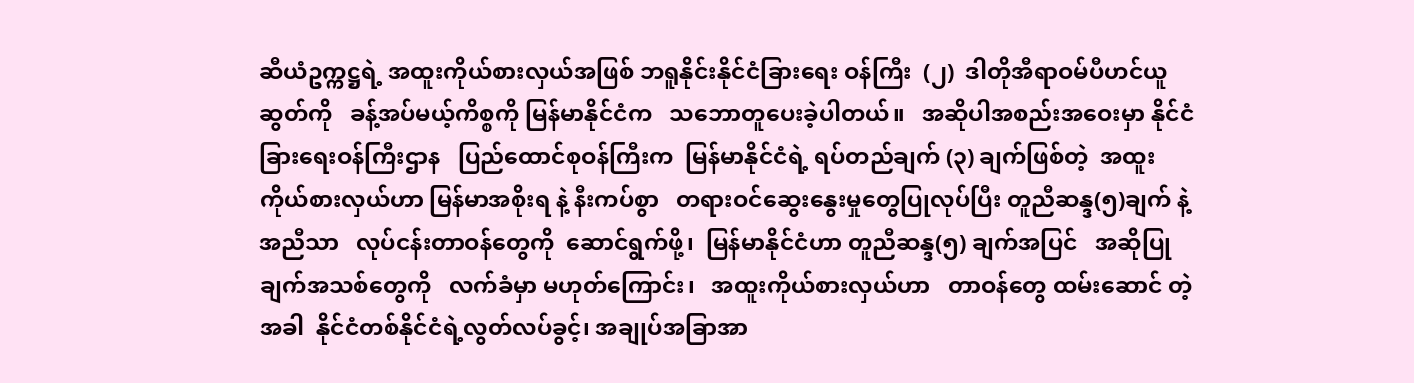ဆီယံဥက္ကဋ္ဌရဲ့ အထူးကိုယ်စားလှယ်အဖြစ် ဘရူနိုင်းနိုင်ငံခြားရေး ဝန်ကြီး  (၂)  ဒါတိုအီရာဝမ်ပီဟင်ယူဆွတ်ကို   ခန့်အပ်မယ့်ကိစ္စကို မြန်မာနိုင်ငံက   သဘောတူပေးခဲ့ပါတယ်။   အဆိုပါအစည်းအဝေးမှာ နိုင်ငံခြားရေးဝန်ကြီးဌာန   ပြည်ထောင်စုဝန်ကြီးက  မြန်မာနိုင်ငံရဲ့ ရပ်တည်ချက် (၃) ချက်ဖြစ်တဲ့  အထူးကိုယ်စားလှယ်ဟာ မြန်မာအစိုးရ နဲ့ နီးကပ်စွာ   တရားဝင်ဆွေးနွေးမှုတွေပြုလုပ်ပြီး တူညီဆန္ဒ(၅)ချက် နဲ့အညီသာ   လုပ်ငန်းတာဝန်တွေကို  ဆောင်ရွက်ဖို့၊  မြန်မာနိုင်ငံဟာ တူညီဆန္ဒ(၅) ချက်အပြင်   အဆိုပြုချက်အသစ်တွေကို   လက်ခံမှာ မဟုတ်ကြောင်း၊   အထူးကိုယ်စားလှယ်ဟာ   တာဝန်တွေ ထမ်းဆောင် တဲ့အခါ  နိုင်ငံတစ်နိုင်ငံရဲ့လွတ်လပ်ခွင့်၊ အချုပ်အခြာအာ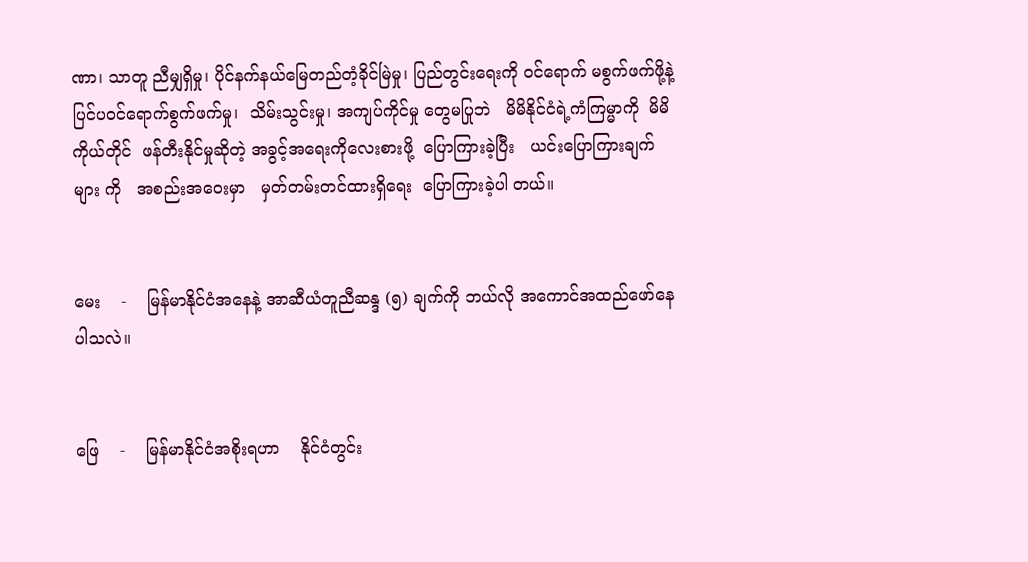ဏာ၊ သာတူ ညီမျှရှိမှု၊ ပိုင်နက်နယ်မြေတည်တံ့ခိုင်မြဲမှု၊ ပြည်တွင်းရေးကို ဝင်ရောက် မစွက်ဖက်ဖို့နဲ့ ပြင်ပဝင်ရောက်စွက်ဖက်မှု၊  သိမ်းသွင်းမှု၊ အကျပ်ကိုင်မှု တွေမပြုဘဲ   မိမိနိုင်ငံရဲ့ကံကြမ္မာကို  မိမိကိုယ်တိုင်  ဖန်တီးနိုင်မှုဆိုတဲ့ အခွင့်အရေးကိုလေးစားဖို့  ပြောကြားခဲ့ပြီး   ယင်းပြောကြားချက်များ ကို   အစည်းအဝေးမှာ   မှတ်တမ်းတင်ထားရှိရေး  ပြောကြားခဲ့ပါ တယ်။


မေး    -    မြန်မာနိုင်ငံအနေနဲ့ အာဆီယံတူညီဆန္ဒ (၅) ချက်ကို ဘယ်လို အကောင်အထည်ဖော်နေပါသလဲ။


ဖြေ    -    မြန်မာနိုင်ငံအစိုးရဟာ    နိုင်ငံတွင်း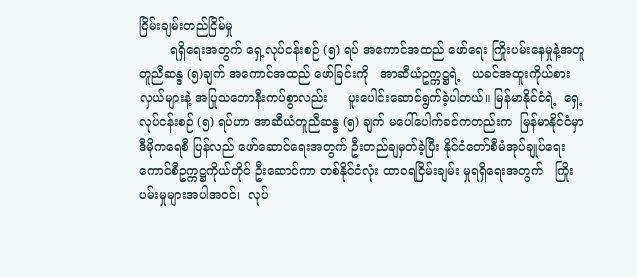ငြိမ်းချမ်းတည်ငြိမ်မှု
        ရရှိရေးအတွက် ရှေ့လုပ်ငန်းစဉ် (၅) ရပ် အကောင်အထည် ဖော်ရေး ကြိုးပမ်းနေမှုနဲ့အတူ  တူညီဆန္ဒ (၅)ချက် အကောင်အထည် ဖော်ခြင်းကို   အာဆီယံဥက္ကဋ္ဌရဲ့   ယခင်အထူးကိုယ်စားလှယ်များနဲ့ အပြုသဘောနီးကပ်စွာလည်း     ပူးပေါင်းဆောင်ရွက်ခဲ့ပါတယ်။ မြန်မာနိုင်ငံရဲ့  ရှေ့လုပ်ငန်းစဉ် (၅) ရပ်ဟာ အာဆီယံတူညီဆန္ဒ (၅) ချက် မပေါ်ပေါက်ခင်ကတည်းက  မြန်မာနိုင်ငံမှာ   ဒီမိုကရေစီ ပြန်လည် ဖော်ဆောင်ရေးအတွက် ဦးတည်ချမှတ်ခဲ့ပြီး နိုင်ငံတော်စီမံအုပ်ချုပ်ရေး ကောင်စီဥက္ကဋ္ဌကိုယ်တိုင် ဦးဆောင်ကာ တစ်နိုင်ငံလုံး ထာဝရငြိမ်းချမ်း မှုရရှိရေးအတွက်   ကြိုးပမ်းမှုများအပါအဝင်၊  လုပ်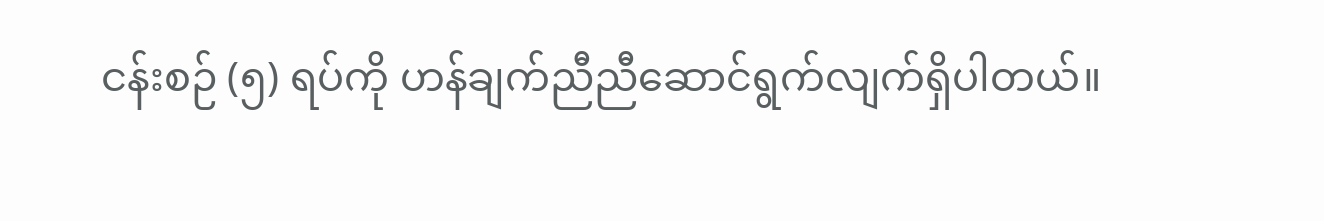ငန်းစဉ် (၅) ရပ်ကို ဟန်ချက်ညီညီဆောင်ရွက်လျက်ရှိပါတယ်။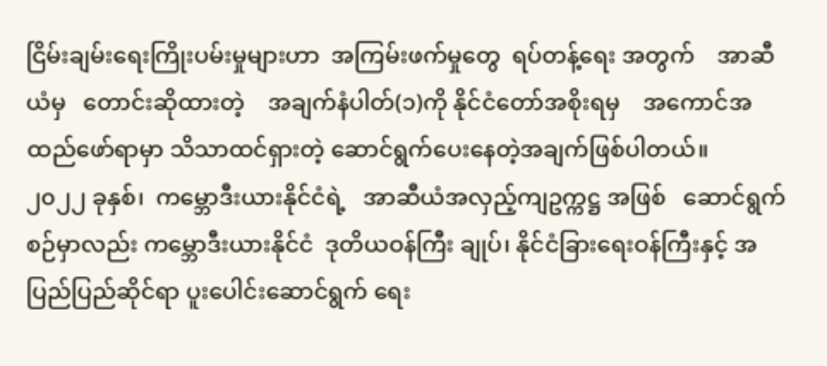ငြိမ်းချမ်းရေးကြိုးပမ်းမှုများဟာ  အကြမ်းဖက်မှုတွေ  ရပ်တန့်ရေး အတွက်    အာဆီယံမှ   တောင်းဆိုထားတဲ့    အချက်နံပါတ်(၁)ကို နိုင်ငံတော်အစိုးရမှ    အကောင်အထည်ဖော်ရာမှာ သိသာထင်ရှားတဲ့ ဆောင်ရွက်ပေးနေတဲ့အချက်ဖြစ်ပါတယ်။
၂၀၂၂ ခုနှစ်၊  ကမ္ဘောဒီးယားနိုင်ငံရဲ့   အာဆီယံအလှည့်ကျဥက္ကဋ္ဌ အဖြစ်   ဆောင်ရွက်စဉ်မှာလည်း ကမ္ဘောဒီးယားနိုင်ငံ  ဒုတိယဝန်ကြီး ချုပ်၊ နိုင်ငံခြားရေးဝန်ကြီးနှင့် အပြည်ပြည်ဆိုင်ရာ ပူးပေါင်းဆောင်ရွက် ရေး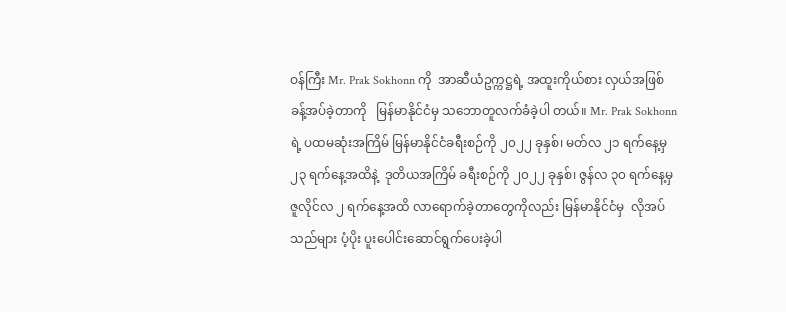ဝန်ကြီး Mr. Prak Sokhonn ကို  အာဆီယံဥက္ကဋ္ဌရဲ့ အထူးကိုယ်စား လှယ်အဖြစ်   ခန့်အပ်ခဲ့တာကို   မြန်မာနိုင်ငံမှ သဘောတူလက်ခံခဲ့ပါ တယ်။ Mr. Prak Sokhonn ရဲ့ ပထမဆုံးအကြိမ် မြန်မာနိုင်ငံခရီးစဉ်ကို ၂၀၂၂ ခုနှစ်၊ မတ်လ ၂၁ ရက်နေ့မှ  ၂၃ ရက်နေ့အထိနဲ့  ဒုတိယအကြိမ် ခရီးစဉ်ကို ၂၀၂၂ ခုနှစ်၊ ဇွန်လ ၃၀ ရက်နေ့မှ ဇူလိုင်လ ၂ ရက်နေ့အထိ လာရောက်ခဲ့တာတွေကိုလည်း မြန်မာနိုင်ငံမှ  လိုအပ်သည်များ ပံ့ပိုး ပူးပေါင်းဆောင်ရွက်ပေးခဲ့ပါ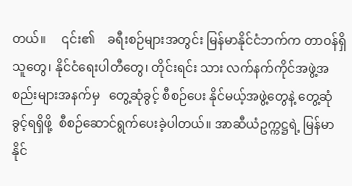တယ်။     ၎င်း၏    ခရီးစဉ်များအတွင်း မြန်မာနိုင်ငံဘက်က တာဝန်ရှိသူတွေ၊ နိုင်ငံရေးပါတီတွေ၊ တိုင်းရင်း သား လက်နက်ကိုင်အဖွဲ့အစည်းများအနက်မှ   တွေ့ဆုံခွင့် စီစဉ်ပေး နိုင်မယ့်အဖွဲ့တွေနဲ့ တွေ့ဆုံခွင့်ရရှိဖို့  စီစဉ်ဆောင်ရွက်ပေးခဲ့ပါတယ်။ အာဆီယံဥက္ကဋ္ဌရဲ့ မြန်မာနိုင်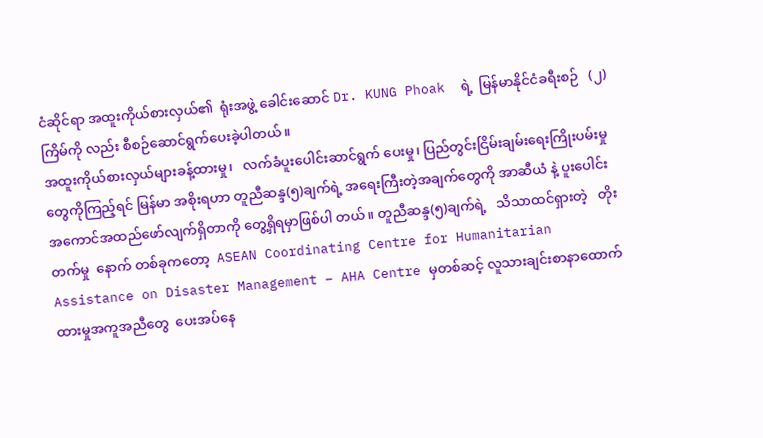ငံဆိုင်ရာ အထူးကိုယ်စားလှယ်၏  ရုံးအဖွဲ့ ခေါင်းဆောင် Dr. KUNG Phoak  ရဲ့  မြန်မာနိုင်ငံခရီးစဉ်   (၂) ကြိမ်ကို လည်း စီစဉ်ဆောင်ရွက်ပေးခဲ့ပါတယ်။
အထူးကိုယ်စားလှယ်များခန့်ထားမှု၊   လက်ခံပူးပေါင်းဆာင်ရွက် ပေးမှု၊ ပြည်တွင်းငြိမ်းချမ်းရေးကြိုးပမ်းမှုတွေကိုကြည့်ရင် မြန်မာ အစိုးရဟာ တူညီဆန္ဒ(၅)ချက်ရဲ့ အရေးကြီးတဲ့အချက်တွေကို အာဆီယံ နဲ့ ပူးပေါင်းအကောင်အထည်ဖော်လျက်ရှိတာကို တွေ့ရှိရမှာဖြစ်ပါ တယ်။ တူညီဆန္ဒ(၅)ချက်ရဲ့   သိသာထင်ရှားတဲ့   တိုးတက်မှု  နောက် တစ်ခုကတော့  ASEAN Coordinating Centre for Humanitarian Assistance on Disaster Management – AHA Centre မှတစ်ဆင့် လူသားချင်းစာနာထောက်ထားမှုအကူအညီတွေ  ပေးအပ်နေ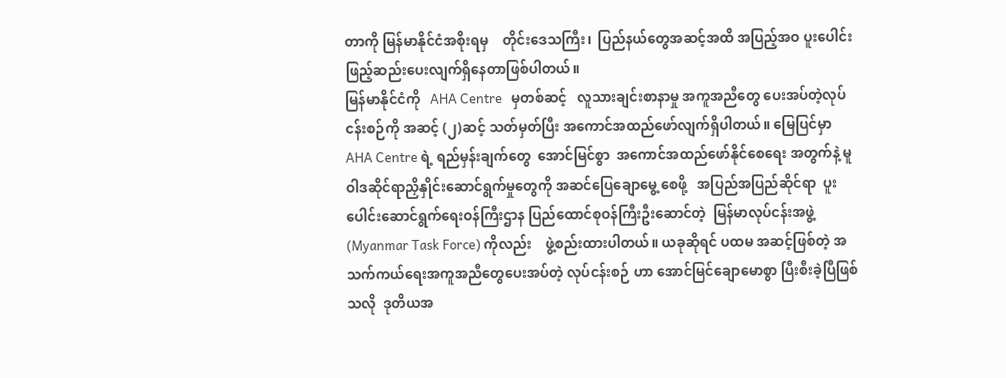တာကို မြန်မာနိုင်ငံအစိုးရမှ    တိုင်းဒေသကြီး၊  ပြည်နယ်တွေအဆင့်အထိ အပြည့်အဝ ပူးပေါင်းဖြည့်ဆည်းပေးလျက်ရှိနေတာဖြစ်ပါတယ်။
မြန်မာနိုင်ငံကို   AHA Centre   မှတစ်ဆင့်   လူသားချင်းစာနာမှု အကူအညီတွေ ပေးအပ်တဲ့လုပ်ငန်းစဉ်ကို အဆင့် (၂)ဆင့် သတ်မှတ်ပြီး အကောင်အထည်ဖော်လျက်ရှိပါတယ်။ မြေပြင်မှာ AHA Centre ရဲ့ ရည်မှန်းချက်တွေ  အောင်မြင်စွာ  အကောင်အထည်ဖော်နိုင်စေရေး အတွက်နဲ့ မူဝါဒဆိုင်ရာညှိနှိုင်းဆောင်ရွက်မှုတွေကို အဆင်ပြေချောမွေ့ စေဖို့   အပြည်အပြည်ဆိုင်ရာ  ပူးပေါင်းဆောင်ရွက်ရေးဝန်ကြီးဌာန ပြည်ထောင်စုဝန်ကြီးဦးဆောင်တဲ့  မြန်မာလုပ်ငန်းအဖွဲ့(Myanmar Task Force) ကိုလည်း    ဖွဲ့စည်းထားပါတယ်။ ယခုဆိုရင် ပထမ အဆင့်ဖြစ်တဲ့ အသက်ကယ်‌ရေးအကူအညီတွေပေးအပ်တဲ့ လုပ်ငန်းစဉ် ဟာ အောင်မြင်ချောမောစွာ ပြီးစီးခဲ့ပြီဖြစ်သလို  ဒုတိယအ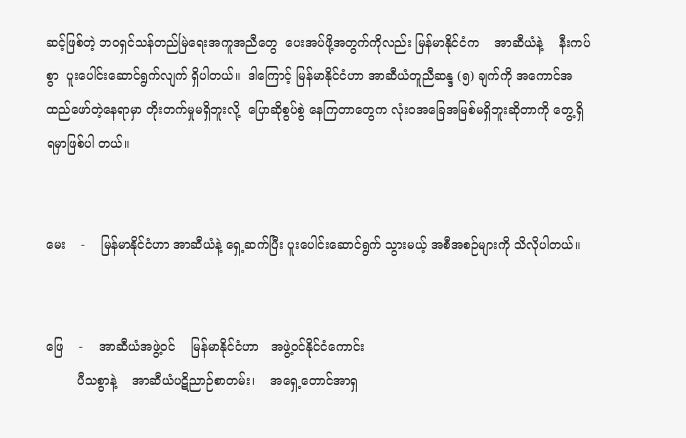ဆင့်ဖြစ်တဲ့ ဘဝရှင်သန်တည်မြဲရေးအကူအညီတွေ  ပေးအပ်ဖို့အတွက်ကိုလည်း မြန်မာနိုင်ငံက    အာဆီယံနဲ့    နီးကပ်စွာ  ပူးပေါင်းဆောင်ရွက်လျက် ရှိပါတယ်။  ဒါကြောင့် မြန်မာနိုင်ငံဟာ အာဆီယံတူညီဆန္ဒ (၅) ချက်ကို အကောင်အထည်ဖော်တဲ့နေရာမှာ တိုးတက်မှုမရှိဘူးလို့  ပြောဆိုစွပ်စွဲ နေကြတာတွေက လုံးဝအခြေအမြစ်မရှိဘူးဆိုတာကို တွေ့ရှိရမှာဖြစ်ပါ တယ်။


မေး    -    မြန်မာနိုင်ငံဟာ အာဆီယံနဲ့ ရှေ့ဆက်ပြီး ပူးပေါင်းဆောင်ရွက် သွားမယ့် အစီအစဉ်များကို သိလိုပါတယ်။


ဖြေ    -    အာဆီယံအဖွဲ့ဝင်    မြန်မာနိုင်ငံဟာ   အဖွဲ့ဝင်နိုင်ငံကောင်း
        ပီသစွာနဲ့    အာဆီယံပဋိညာဉ်စာတမ်း၊    အရှေ့တောင်အာရှ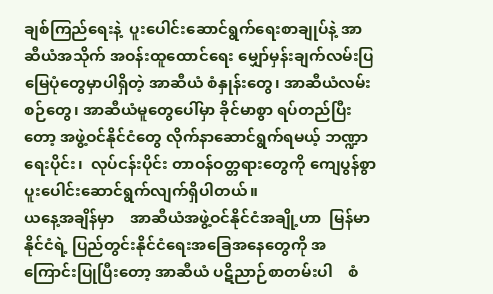ချစ်ကြည်ရေးနဲ့  ပူးပေါင်းဆောင်ရွက်ရေးစာချုပ်နဲ့ အာဆီယံအသိုက် အဝန်းထူထောင်ရေး မျှော်မှန်းချက်လမ်းပြမြေပုံတွေမှာပါရှိတဲ့ အာဆီယံ စံနှုန်းတွေ၊ အာဆီယံလမ်းစဉ်တွေ၊ အာဆီယံမူတွေပေါ်မှာ ခိုင်မာစွာ ရပ်တည်ပြီးတော့ အဖွဲ့ဝင်နိုင်ငံတွေ လိုက်နာဆောင်ရွက်ရမယ့် ဘဏ္ဍာ ရေးပိုင်း၊  လုပ်ငန်းပိုင်း တာဝန်ဝတ္တရားတွေကို ကျေပွန်စွာ ပူးပေါင်းဆောင်ရွက်လျက်ရှိပါတယ်။
ယနေ့အချိန်မှာ    အာဆီယံအဖွဲ့ဝင်နိုင်ငံအချို့ဟာ  မြန်မာနိုင်ငံရဲ့ ပြည်တွင်းနိုင်ငံရေးအခြေအနေတွေကို အကြောင်းပြုပြီးတော့ အာဆီယံ ပဋိညာဉ်စာတမ်းပါ    စံ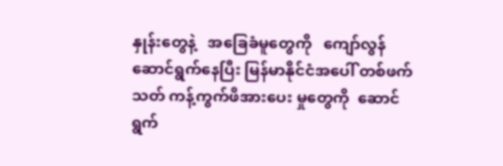နှုန်းတွေနဲ့   အခြေခံမူတွေကို   ကျော်လွန် ဆောင်ရွက်နေပြီး မြန်မာနိုင်ငံအပေါ် တစ်ဖက်သတ် ကန့်ကွက်ဖိအားပေး မှုတွေကို  ဆောင်ရွက်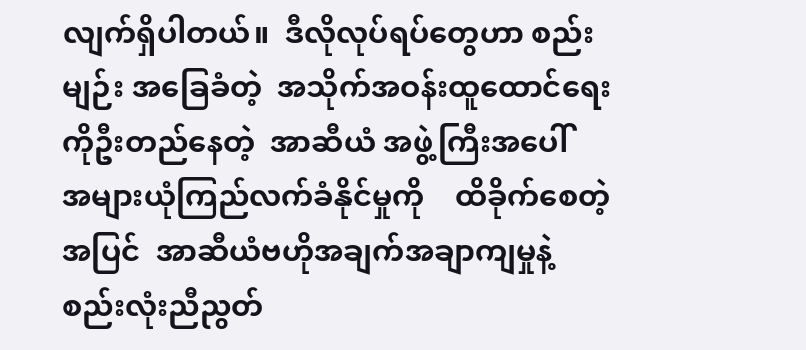လျက်ရှိပါတယ်။  ဒီလိုလုပ်ရပ်တွေဟာ စည်းမျဉ်း အခြေခံတဲ့  အသိုက်အဝန်းထူထောင်ရေးကိုဦးတည်နေတဲ့  အာဆီယံ အဖွဲ့ကြီးအပေါ်    အများယုံကြည်လက်ခံနိုင်မှုကို    ထိခိုက်စေတဲ့ အပြင်  အာဆီယံဗဟိုအချက်အချာကျမှုနဲ့   စည်းလုံးညီညွတ်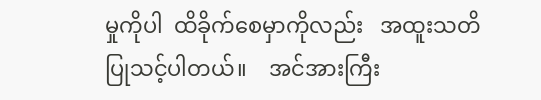မှုကိုပါ  ထိခိုက်စေမှာကိုလည်း   အထူးသတိပြုသင့်ပါတယ်။    အင်အားကြီး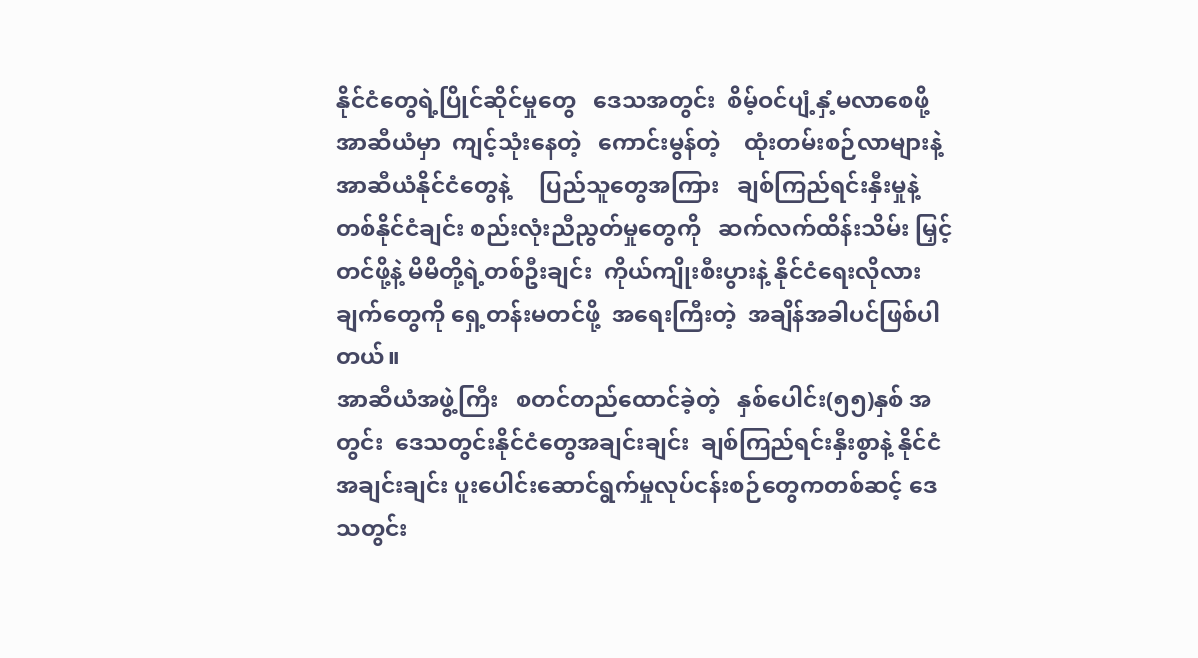နိုင်ငံတွေရဲ့ပြိုင်ဆိုင်မှုတွေ   ဒေသအတွင်း  စိမ့်ဝင်ပျံ့နှံ့မလာစေဖို့ အာဆီယံမှာ  ကျင့်သုံးနေတဲ့   ကောင်းမွန်တဲ့    ထုံးတမ်းစဉ်လာများနဲ့ အာဆီယံနိုင်ငံတွေနဲ့     ပြည်သူတွေအကြား   ချစ်ကြည်ရင်းနှီးမှုနဲ့   တစ်နိုင်ငံချင်း စည်းလုံးညီညွတ်မှုတွေကို   ဆက်လက်ထိန်းသိမ်း မြှင့်တင်ဖို့နဲ့ မိမိတို့ရဲ့တစ်ဦးချင်း  ကိုယ်ကျိုးစီးပွားနဲ့ နိုင်ငံရေးလိုလား ချက်တွေကို ရှေ့တန်းမတင်ဖို့  အရေးကြီးတဲ့  အချိန်အခါပင်ဖြစ်ပါတယ်။
အာဆီယံအဖွဲ့ကြီး   စတင်တည်ထောင်ခဲ့တဲ့   နှစ်ပေါင်း(၅၅)နှစ် အတွင်း  ဒေသတွင်းနိုင်ငံတွေအချင်းချင်း  ချစ်ကြည်ရင်းနှီးစွာနဲ့ နိုင်ငံ အချင်းချင်း ပူးပေါင်းဆောင်ရွက်မှုလုပ်ငန်းစဉ်တွေကတစ်ဆင့် ဒေသတွင်း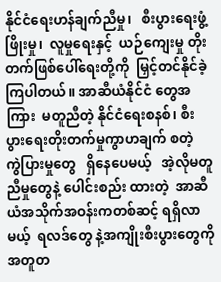နိုင်ငံရေးဟန်ချက်ညီမှု၊   စီးပွားရေးဖွံ့ဖြိုးမှု၊  လူမှုရေးနှင့်  ယဉ်ကျေးမှု တိုးတက်ဖြစ်ပေါ်ရေးတို့ကို  မြှင့်တင်နိုင်ခဲ့ကြပါတယ်။ အာဆီယံနိုင်ငံ တွေအကြား  မတူညီတဲ့ နိုင်ငံရေးစနစ်၊ စီးပွားရေးတိုးတက်မှုကွာဟချက် စတဲ့   ကွဲပြားမှုတွေ   ရှိနေပေမယ့်   အဲ့လိုမတူညီမှုတွေနဲ့ ပေါင်းစည်း ထားတဲ့  အာဆီယံအသိုက်အဝန်းကတစ်ဆင့် ရရှိလာမယ့်  ရလဒ်တွေ နဲ့အကျိုးစီးပွားတွေကို အတူတ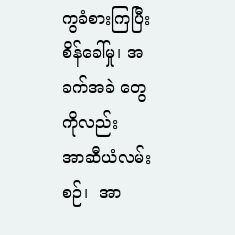ကွခံစားကြပြီး စိန်ခေါ်မှု၊ အခက်အခဲ တွေကိုလည်း   အာဆီယံလမ်းစဉ်၊  အာ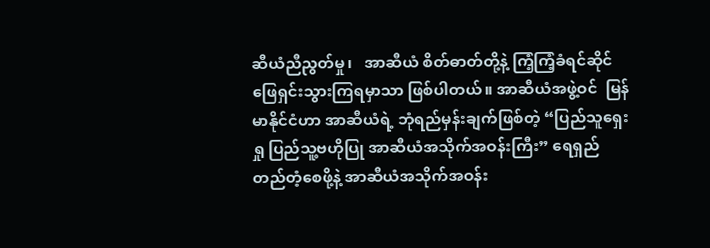ဆီယံညီညွတ်မှု၊   အာဆီယံ စိတ်ဓာတ်တို့‌နဲ့ ကြံ့ကြံ့ခံရင်ဆိုင်ဖြေရှင်းသွားကြရမှာသာ ဖြစ်ပါတယ်။ အာဆီယံအဖွဲ့ဝင်  မြန်မာနိုင်ငံဟာ အာဆီယံရဲ့ ဘုံရည်မှန်းချက်ဖြစ်တဲ့ “ပြည်သူရှေးရှု ပြည်သူ့ဗဟိုပြု အာဆီယံအသိုက်အဝန်းကြီး” ရေရှည် တည်တံ့စေဖို့နဲ့ အာဆီယံအသိုက်အဝန်း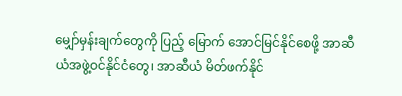မျှော်မှန်းချက်တွေကို ပြည့် မြောက် အောင်မြင်နိုင်စေဖို့ အာဆီယံအဖွဲ့ဝင်နိုင်ငံတွေ၊ အာဆီယံ မိတ်ဖက်နိုင်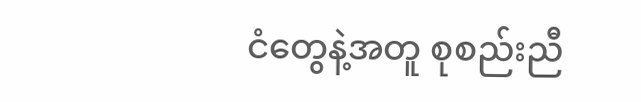ငံတွေနဲ့အတူ စုစည်းညီ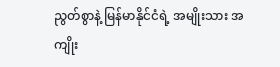ညွတ်စွာနဲ့ မြန်မာနိုင်ငံရဲ့ အမျိုးသား အကျိုး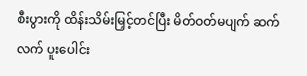စီးပွားကို ထိန်းသိမ်းမြှင့်တင်ပြီး မိတ်ဝတ်မပျက် ဆက်လက် ပူးပေါင်း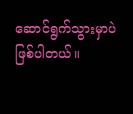ဆောင်ရွက်သွားမှာပဲ ဖြစ်ပါတယ်။